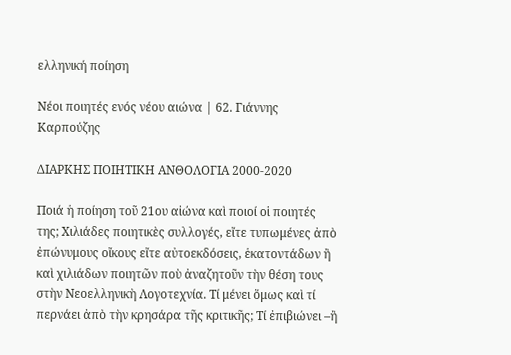ελληνική ποίηση

Νέοι ποιητές ενός νέου αιώνα | 62. Γιάννης Καρπούζης

ΔΙΑΡΚΗΣ ΠΟΙΗΤΙΚΗ ΑΝΘΟΛΟΓΙΑ 2000-2020

Ποιά ἡ ποίηση τοῦ 21ου αἰώνα καὶ ποιοί οἱ ποιητές της; Χιλιάδες ποιητικὲς συλλογές, εἴτε τυπωμένες ἀπὸ ἐπώνυμους οἴκους εἴτε αὐτοεκδόσεις, ἑκατοντάδων ἢ καὶ χιλιάδων ποιητῶν ποὺ ἀναζητοῦν τὴν θέση τους στὴν Νεοελληνικὴ Λογοτεχνία. Τί μένει ὅμως καὶ τί περνάει ἀπὸ τὴν κρησάρα τῆς κριτικῆς; Τί ἐπιβιώνει –ἢ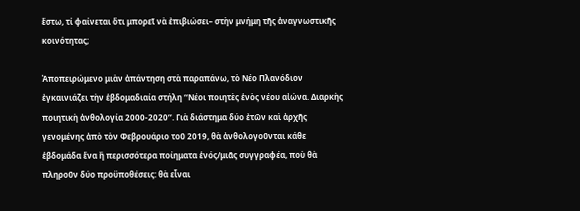ἔστω, τί φαίνεται ὅτι μπορεῖ νὰ ἐπιβιώσει– στὴν μνήμη τῆς ἀναγνωστικῆς κοινότητας;

Ἀποπειρώμενο μιὰν ἀπάντηση στὰ παραπάνω, τὸ Νέο Πλανόδιον ἐγκαινιάζει τὴν ἑβδομαδιαία στήλη ‘‘Νέοι ποιητὲς ἑνὸς νέου αἰώνα. Διαρκὴς ποιητικὴ ἀνθολογία 2000-2020’’. Γιὰ διάστημα δύο ἐτῶν καὶ ἀρχῆς γενομένης ἀπὸ τὸν Φεβρουάριο τοῦ 2019, θὰ ἀνθολογοῦνται κάθε ἑβδομάδα ἕνα ἢ περισσότερα ποίηματα ἑνός/μιᾶς συγγραφέα, ποὺ θὰ πληροῦν δύο προϋποθέσεις: θὰ εἶναι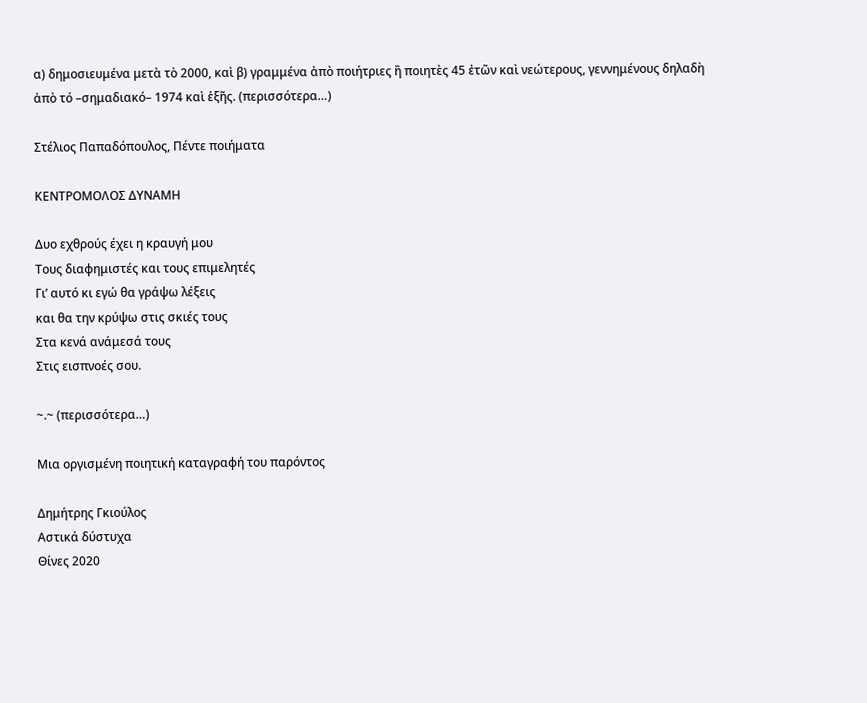α) δημοσιευμένα μετὰ τὸ 2000, καὶ β) γραμμένα ἀπὸ ποιήτριες ἢ ποιητὲς 45 ἐτῶν καὶ νεώτερους, γεννημένους δηλαδὴ ἀπὸ τό –σημαδιακό– 1974 καὶ ἑξῆς. (περισσότερα…)

Στέλιος Παπαδόπουλος, Πέντε ποιήματα

ΚΕΝΤΡΟΜΟΛΟΣ ΔΥΝΑΜΗ

Δυο εχθρούς έχει η κραυγή μου
Τους διαφημιστές και τους επιμελητές
Γι’ αυτό κι εγώ θα γράψω λέξεις
και θα την κρύψω στις σκιές τους
Στα κενά ανάμεσά τους
Στις εισπνοές σου.

~.~ (περισσότερα…)

Μια οργισμένη ποιητική καταγραφή του παρόντος

Δημήτρης Γκιούλος
Αστικά δύστυχα
Θίνες 2020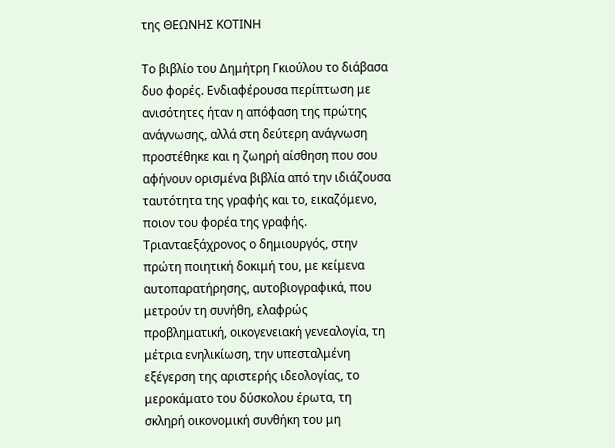της ΘΕΩΝΗΣ ΚΟΤΙΝΗ

Το βιβλίο του Δημήτρη Γκιούλου το διάβασα δυο φορές. Ενδιαφέρουσα περίπτωση με ανισότητες ήταν η απόφαση της πρώτης ανάγνωσης, αλλά στη δεύτερη ανάγνωση προστέθηκε και η ζωηρή αίσθηση που σου αφήνουν ορισμένα βιβλία από την ιδιάζουσα ταυτότητα της γραφής και το, εικαζόμενο, ποιον του φορέα της γραφής. Τριανταεξάχρονος ο δημιουργός, στην πρώτη ποιητική δοκιμή του, με κείμενα αυτοπαρατήρησης, αυτοβιογραφικά, που μετρούν τη συνήθη, ελαφρώς προβληματική, οικογενειακή γενεαλογία, τη μέτρια ενηλικίωση, την υπεσταλμένη εξέγερση της αριστερής ιδεολογίας, το μεροκάματο του δύσκολου έρωτα, τη σκληρή οικονομική συνθήκη του μη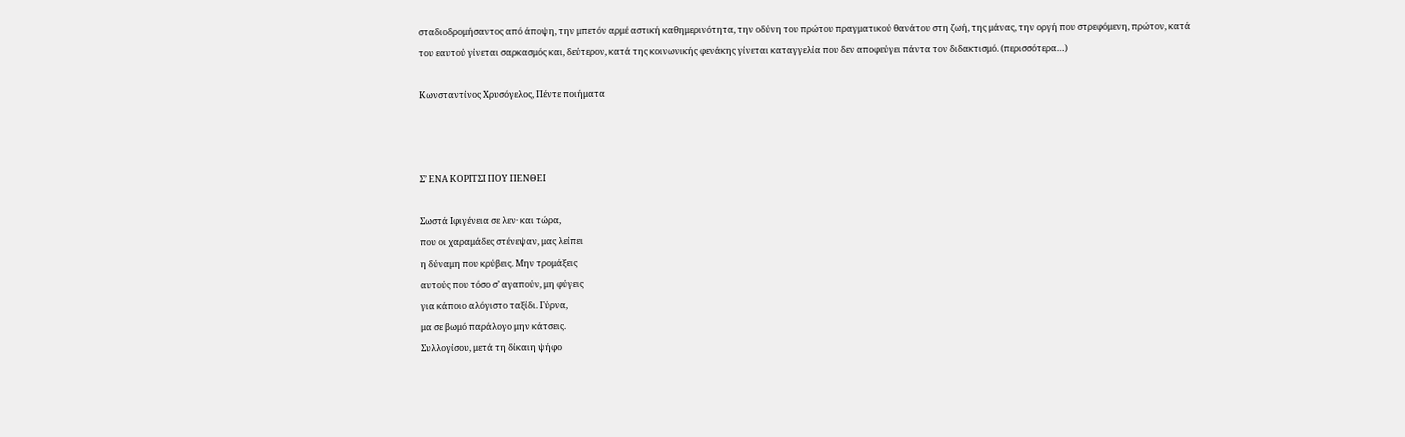σταδιοδρομήσαντος από άποψη, την μπετόν αρμέ αστική καθημερινότητα, την οδύνη του πρώτου πραγματικού θανάτου στη ζωή, της μάνας, την οργή που στρεφόμενη, πρώτον, κατά του εαυτού γίνεται σαρκασμός και, δεύτερον, κατά της κοινωνικής φενάκης γίνεται καταγγελία που δεν αποφεύγει πάντα τον διδακτισμό. (περισσότερα…)

Κωνσταντίνος Χρυσόγελος, Πέντε ποιήματα



Σ’ ΕΝΑ ΚΟΡΙΤΣΙ ΠΟΥ ΠΕΝΘΕΙ

Σωστά Ιφιγένεια σε λεν· και τώρα,
που οι χαραμάδες στένεψαν, μας λείπει
η δύναμη που κρύβεις. Μην τρομάξεις
αυτούς που τόσο σ’ αγαπούν, μη φύγεις
για κάποιο αλόγιστο ταξίδι. Γύρνα,
μα σε βωμό παράλογο μην κάτσεις.
Συλλογίσου, μετά τη δίκαιη ψήφο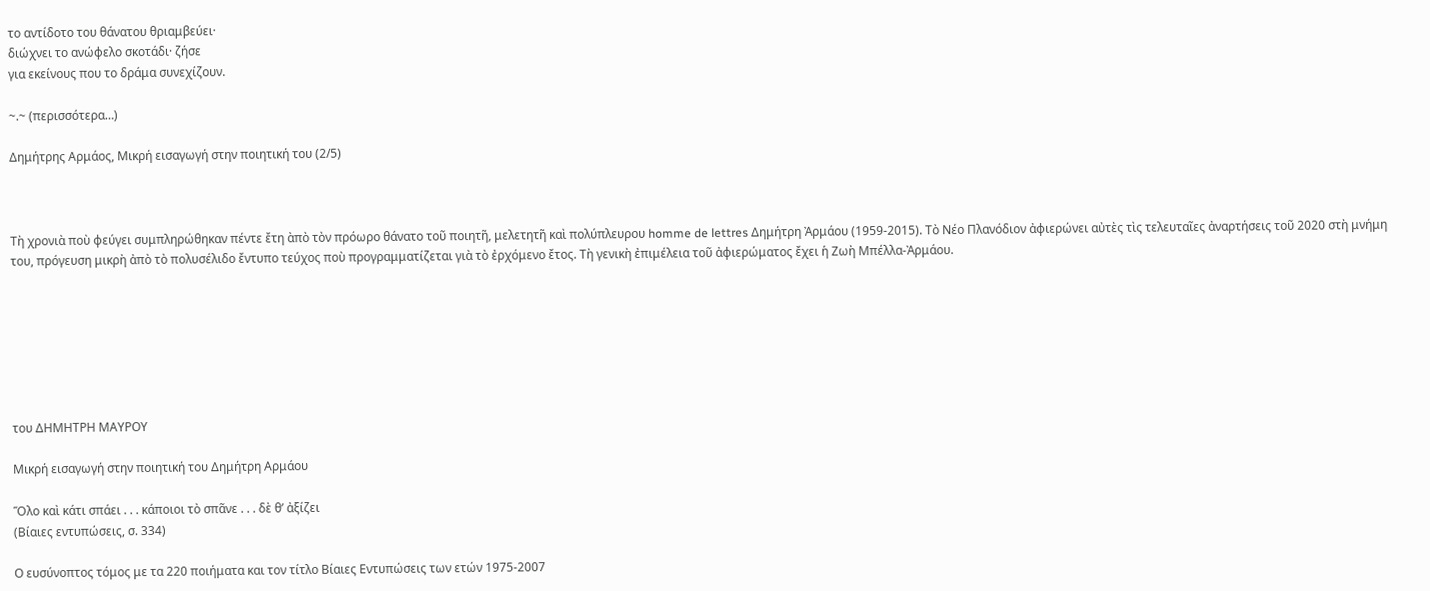το αντίδοτο του θάνατου θριαμβεύει·
διώχνει το ανώφελο σκοτάδι· ζήσε
για εκείνους που το δράμα συνεχίζουν.

~.~ (περισσότερα…)

Δημήτρης Αρμάος, Μικρή εισαγωγή στην ποιητική του (2/5)



Τὴ χρονιὰ ποὺ φεύγει συμπληρώθηκαν πέντε ἔτη ὰπὸ τὸν πρόωρο θάνατο τοῦ ποιητῆ, μελετητῆ καὶ πολύπλευρου homme de lettres Δημήτρη Ἀρμάου (1959-2015). Tὸ Νέο Πλανόδιον ἀφιερώνει αὐτὲς τὶς τελευταῖες ἀναρτήσεις τοῦ 2020 στὴ μνήμη του, πρόγευση μικρὴ ἀπὸ τὸ πολυσέλιδο ἔντυπο τεύχος ποὺ προγραμματίζεται γιὰ τὸ ἐρχόμενο ἔτος. Τὴ γενικὴ ἐπιμέλεια τοῦ ἀφιερώματος ἔχει ἡ Ζωὴ Μπέλλα-Ἀρμάου.







του ΔΗΜΗΤΡΗ ΜΑΥΡΟΥ

Μικρή εισαγωγή στην ποιητική του Δημήτρη Αρμάου

Ὅλο καὶ κάτι σπάει . . . κάποιοι τὸ σπᾶνε . . . δὲ θ’ ἀξίζει
(Βίαιες εντυπώσεις, σ. 334)

Ο ευσύνοπτος τόμος με τα 220 ποιήματα και τον τίτλο Βίαιες Εντυπώσεις των ετών 1975-2007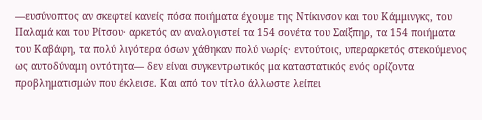—ευσύνοπτος αν σκεφτεί κανείς πόσα ποιήματα έχουμε της Ντίκινσον και του Κάμμινγκς, του Παλαμά και του Ρίτσου· αρκετός αν αναλογιστεί τα 154 σονέτα του Σαίξπηρ, τα 154 ποιήματα του Καβάφη, τα πολύ λιγότερα όσων χάθηκαν πολύ νωρίς· εντούτοις, υπεραρκετός στεκούμενος ως αυτοδύναμη οντότητα— δεν είναι συγκεντρωτικός μα καταστατικός ενός ορίζοντα προβληματισμών που έκλεισε. Και από τον τίτλο άλλωστε λείπει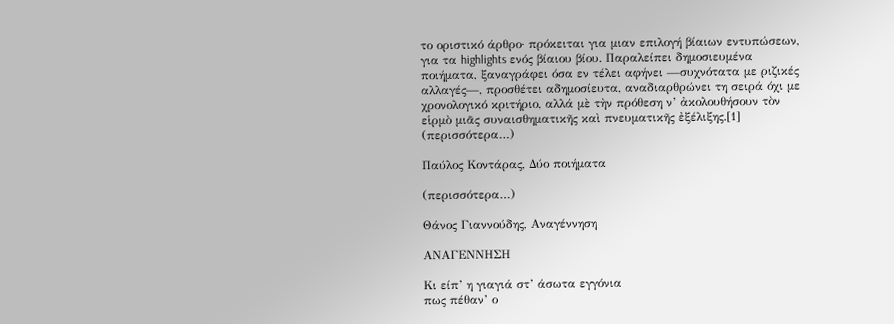το οριστικό άρθρο· πρόκειται για μιαν επιλογή βίαιων εντυπώσεων, για τα highlights ενός βίαιου βίου. Παραλείπει δημοσιευμένα ποιήματα, ξαναγράφει όσα εν τέλει αφήνει —συχνότατα με ριζικές αλλαγές—, προσθέτει αδημοσίευτα, αναδιαρθρώνει τη σειρά όχι με χρονολογικό κριτήριο, αλλά μὲ τὴν πρόθεση ν’ ἀκολουθήσουν τὸν εἱρμὸ μιᾶς συναισθηματικῆς καὶ πνευματικῆς ἐξέλιξης.[1] (περισσότερα…)

Παύλος Κοντάρας, Δύο ποιήματα

(περισσότερα…)

Θάνος Γιαννούδης, Αναγέννηση

ΑΝΑΓΕΝΝΗΣΗ

Κι είπ’ η γιαγιά στ’ άσωτα εγγόνια
πως πέθαν’ ο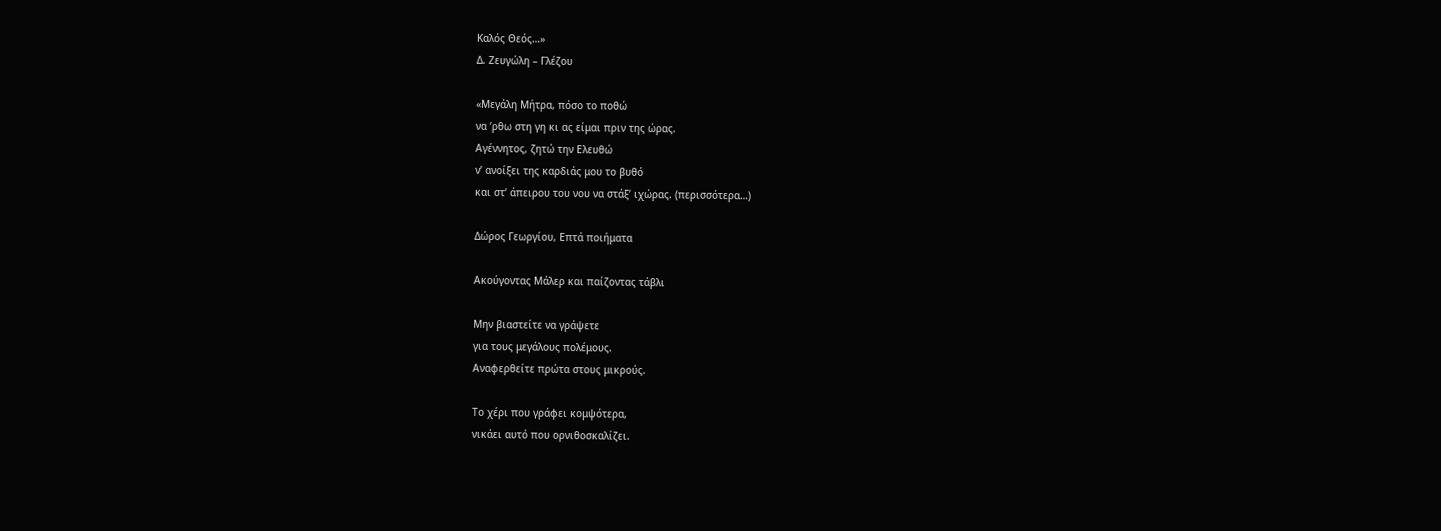Καλός Θεός…»
Δ. Ζευγώλη – Γλέζου

«Μεγάλη Μήτρα, πόσο το ποθώ
να ’ρθω στη γη κι ας είμαι πριν της ώρας.
Αγέννητος, ζητώ την Ελευθώ
ν’ ανοίξει της καρδιάς μου το βυθό
και στ’ άπειρου του νου να στάξ’ ιχώρας. (περισσότερα…)

Δώρος Γεωργίου, Επτά ποιήματα

Ακούγοντας Μάλερ και παίζοντας τάβλι

Μην βιαστείτε να γράψετε
για τους μεγάλους πολέμους.
Αναφερθείτε πρώτα στους μικρούς.

Το χέρι που γράφει κομψότερα,
νικάει αυτό που ορνιθοσκαλίζει.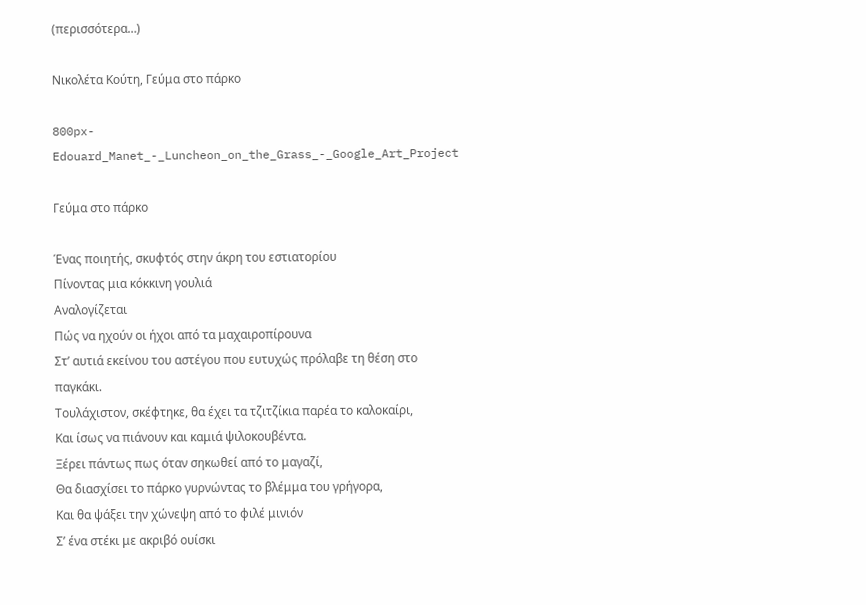(περισσότερα…)

Νικολέτα Κούτη, Γεύμα στο πάρκο

800px-Edouard_Manet_-_Luncheon_on_the_Grass_-_Google_Art_Project

Γεύμα στο πάρκο

Ένας ποιητής, σκυφτός στην άκρη του εστιατορίου
Πίνοντας μια κόκκινη γουλιά
Αναλογίζεται
Πώς να ηχούν οι ήχοι από τα μαχαιροπίρουνα
Στ’ αυτιά εκείνου του αστέγου που ευτυχώς πρόλαβε τη θέση στο παγκάκι.
Τουλάχιστον, σκέφτηκε, θα έχει τα τζιτζίκια παρέα το καλοκαίρι,
Και ίσως να πιάνουν και καμιά ψιλοκουβέντα.
Ξέρει πάντως πως όταν σηκωθεί από το μαγαζί,
Θα διασχίσει το πάρκο γυρνώντας το βλέμμα του γρήγορα,
Και θα ψάξει την χώνεψη από το φιλέ μινιόν
Σ’ ένα στέκι με ακριβό ουίσκι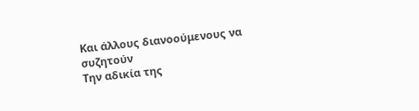Και άλλους διανοούμενους να συζητούν
Την αδικία της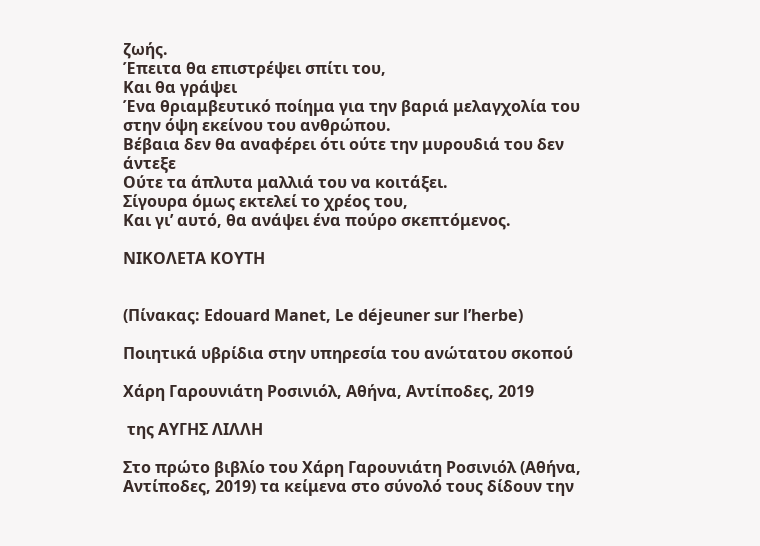ζωής.
Έπειτα θα επιστρέψει σπίτι του,
Και θα γράψει
Ένα θριαμβευτικό ποίημα για την βαριά μελαγχολία του στην όψη εκείνου του ανθρώπου.
Βέβαια δεν θα αναφέρει ότι ούτε την μυρουδιά του δεν άντεξε
Ούτε τα άπλυτα μαλλιά του να κοιτάξει.
Σίγουρα όμως εκτελεί το χρέος του,
Και γι’ αυτό, θα ανάψει ένα πούρο σκεπτόμενος.

ΝΙΚΟΛΕΤΑ ΚΟΥΤΗ


(Πίνακας: Edouard Manet, Le déjeuner sur l’herbe)

Ποιητικά υβρίδια στην υπηρεσία του ανώτατου σκοπού

Χάρη Γαρουνιάτη Ροσινιόλ, Αθήνα, Αντίποδες, 2019

 της ΑΥΓΗΣ ΛΙΛΛΗ

Στο πρώτο βιβλίο του Χάρη Γαρουνιάτη Ροσινιόλ (Αθήνα, Αντίποδες, 2019) τα κείμενα στο σύνολό τους δίδουν την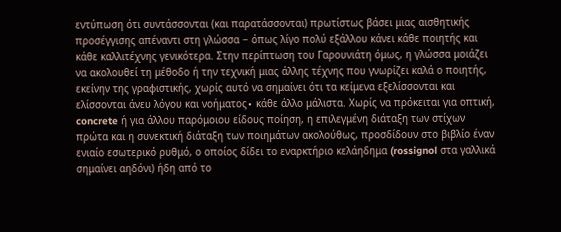εντύπωση ότι συντάσσονται (και παρατάσσονται) πρωτίστως βάσει μιας αισθητικής προσέγγισης απέναντι στη γλώσσα − όπως λίγο πολύ εξάλλου κάνει κάθε ποιητής και κάθε καλλιτέχνης γενικότερα. Στην περίπτωση του Γαρουνιάτη όμως, η γλώσσα μοιάζει να ακολουθεί τη μέθοδο ή την τεχνική μιας άλλης τέχνης που γνωρίζει καλά ο ποιητής, εκείνην της γραφιστικής, χωρίς αυτό να σημαίνει ότι τα κείμενα εξελίσσονται και ελίσσονται άνευ λόγου και νοήματος∙ κάθε άλλο μάλιστα. Χωρίς να πρόκειται για οπτική, concrete ή για άλλου παρόμοιου είδους ποίηση, η επιλεγμένη διάταξη των στίχων πρώτα και η συνεκτική διάταξη των ποιημάτων ακολούθως, προσδίδουν στο βιβλίο έναν ενιαίο εσωτερικό ρυθμό, ο οποίος δίδει το εναρκτήριο κελάηδημα (rossignol στα γαλλικά σημαίνει αηδόνι) ήδη από το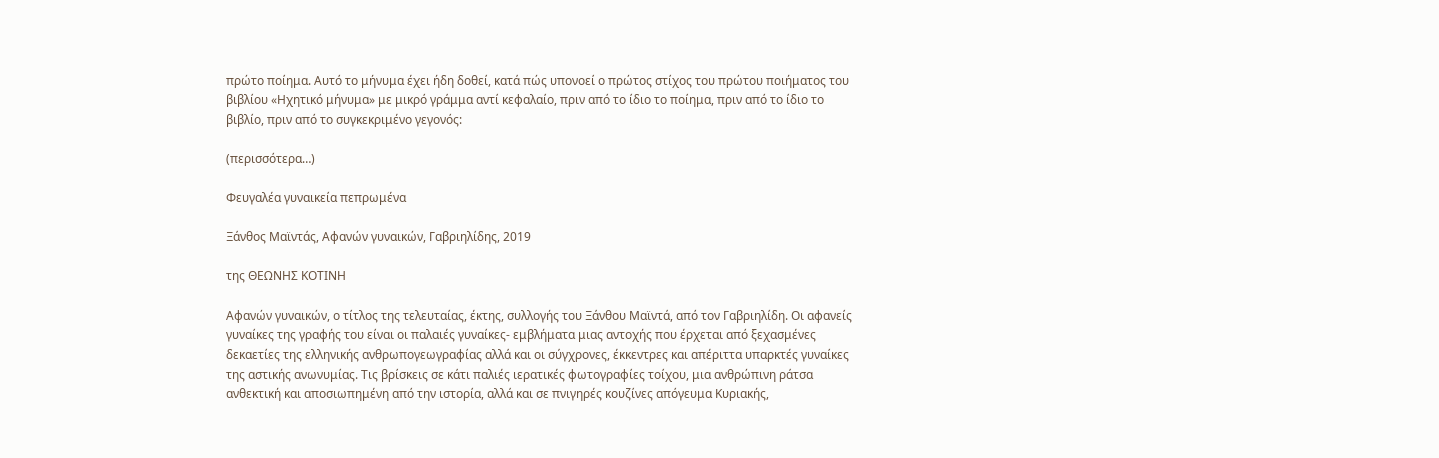πρώτο ποίημα. Αυτό το μήνυμα έχει ήδη δοθεί, κατά πώς υπονοεί ο πρώτος στίχος του πρώτου ποιήματος του βιβλίου «Ηχητικό μήνυμα» με μικρό γράμμα αντί κεφαλαίο, πριν από το ίδιο το ποίημα, πριν από το ίδιο το βιβλίο, πριν από το συγκεκριμένο γεγονός:

(περισσότερα…)

Φευγαλέα γυναικεία πεπρωμένα

Ξάνθος Μαϊντάς, Αφανών γυναικών, Γαβριηλίδης, 2019

της ΘΕΩΝΗΣ ΚΟΤΙΝΗ

Αφανών γυναικών, ο τίτλος της τελευταίας, έκτης, συλλογής του Ξάνθου Μαϊντά, από τον Γαβριηλίδη. Οι αφανείς γυναίκες της γραφής του είναι οι παλαιές γυναίκες- εμβλήματα μιας αντοχής που έρχεται από ξεχασμένες δεκαετίες της ελληνικής ανθρωπογεωγραφίας αλλά και οι σύγχρονες, έκκεντρες και απέριττα υπαρκτές γυναίκες της αστικής ανωνυμίας. Τις βρίσκεις σε κάτι παλιές ιερατικές φωτογραφίες τοίχου, μια ανθρώπινη ράτσα ανθεκτική και αποσιωπημένη από την ιστορία, αλλά και σε πνιγηρές κουζίνες απόγευμα Κυριακής,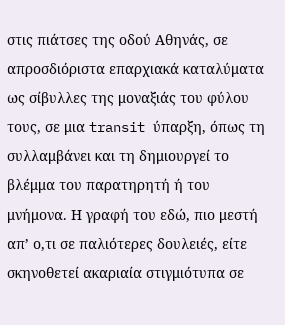στις πιάτσες της οδού Αθηνάς, σε απροσδιόριστα επαρχιακά καταλύματα ως σίβυλλες της μοναξιάς του φύλου τους, σε μια transit ύπαρξη, όπως τη συλλαμβάνει και τη δημιουργεί το βλέμμα του παρατηρητή ή του μνήμονα. Η γραφή του εδώ, πιο μεστή απ’ ο,τι σε παλιότερες δουλειές, είτε σκηνοθετεί ακαριαία στιγμιότυπα σε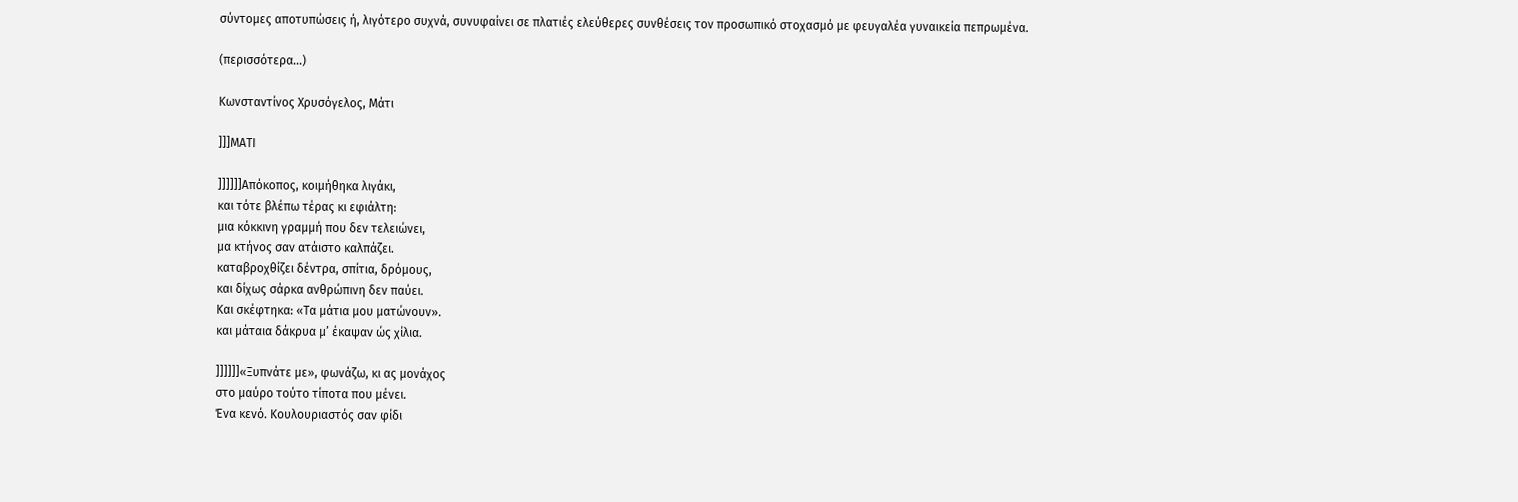σύντομες αποτυπώσεις ή, λιγότερο συχνά, συνυφαίνει σε πλατιές ελεύθερες συνθέσεις τον προσωπικό στοχασμό με φευγαλέα γυναικεία πεπρωμένα.

(περισσότερα…)

Κωνσταντίνος Χρυσόγελος, Μάτι

]]]ΜΑΤΙ

]]]]]]Απόκοπος, κοιμήθηκα λιγάκι,
και τότε βλέπω τέρας κι εφιάλτη:
μια κόκκινη γραμμή που δεν τελειώνει,
μα κτήνος σαν ατάιστο καλπάζει.
καταβροχθίζει δέντρα, σπίτια, δρόμους,
και δίχως σάρκα ανθρώπινη δεν παύει.
Και σκέφτηκα: «Τα μάτια μου ματώνουν».
και μάταια δάκρυα μ’ έκαψαν ώς χίλια.

]]]]]]«Ξυπνάτε με», φωνάζω, κι ας μονάχος
στο μαύρο τούτο τίποτα που μένει.
Ένα κενό. Κουλουριαστός σαν φίδι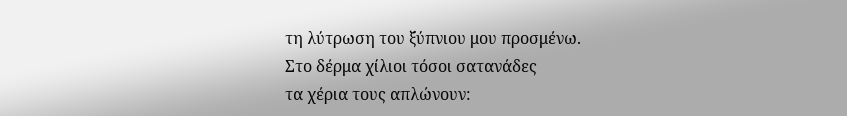τη λύτρωση του ξύπνιου μου προσμένω.
Στο δέρμα χίλιοι τόσοι σατανάδες
τα χέρια τους απλώνουν: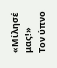«Μίλησέ μας!»
Τον ύπνο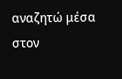αναζητώ μέσα στον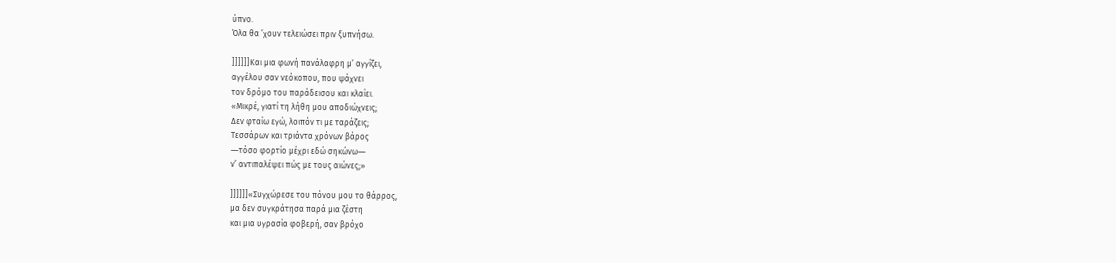ύπνο.
Όλα θα ’χουν τελειώσει πριν ξυπνήσω.

]]]]]]Και μια φωνή πανάλαφρη μ’ αγγίζει,
αγγέλου σαν νεόκοπου, που ψάχνει
τον δρόμο του παράδεισου και κλαίει.
«Μικρέ, γιατί τη λήθη μου αποδιώχνεις;
Δεν φταίω εγώ, λοιπόν τι με ταράζεις;
Τεσσάρων και τριάντα χρόνων βάρος
―τόσο φορτίο μέχρι εδώ σηκώνω―
ν’ αντιπαλέψει πώς με τους αιώνες;»

]]]]]]«Συγχώρεσε του πόνου μου το θάρρος,
μα δεν συγκράτησα παρά μια ζέστη
και μια υγρασία φοβερή, σαν βρόχο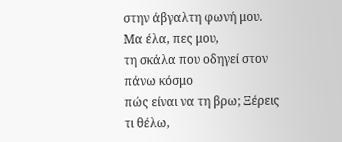στην άβγαλτη φωνή μου. Μα έλα, πες μου,
τη σκάλα που οδηγεί στον πάνω κόσμο
πώς είναι να τη βρω; Ξέρεις τι θέλω,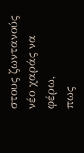στους ζωντανούς νέο χαράς να φέρω,
πως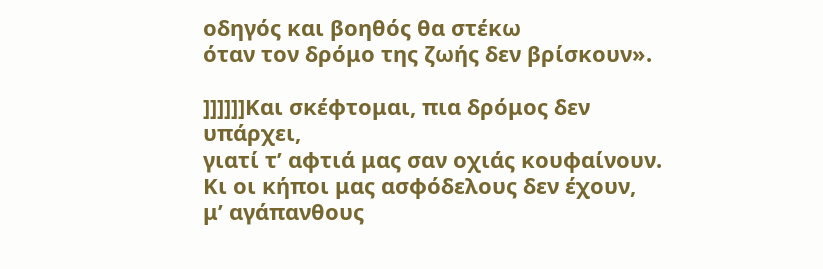οδηγός και βοηθός θα στέκω
όταν τον δρόμο της ζωής δεν βρίσκουν».

]]]]]]Και σκέφτομαι, πια δρόμος δεν υπάρχει,
γιατί τ’ αφτιά μας σαν οχιάς κουφαίνουν.
Κι οι κήποι μας ασφόδελους δεν έχουν,
μ’ αγάπανθους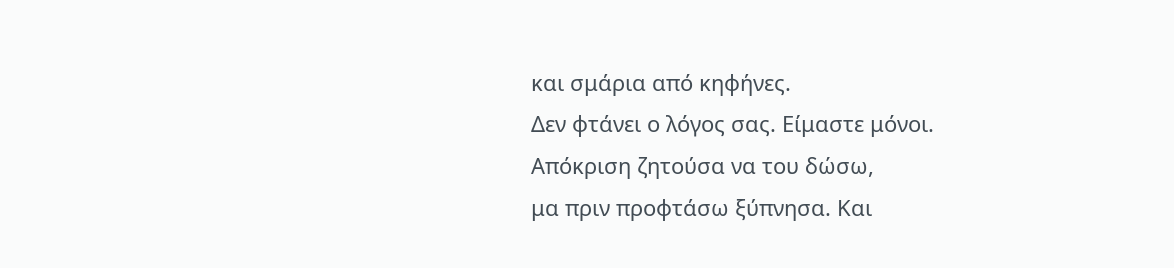και σμάρια από κηφήνες.
Δεν φτάνει ο λόγος σας. Είμαστε μόνοι.
Απόκριση ζητούσα να του δώσω,
μα πριν προφτάσω ξύπνησα. Και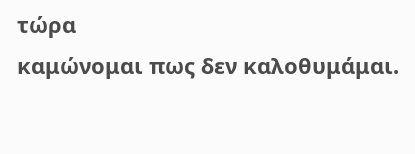τώρα
καμώνομαι πως δεν καλοθυμάμαι.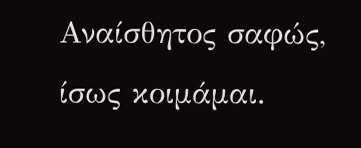Αναίσθητος σαφώς, ίσως κοιμάμαι.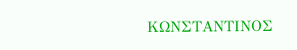ΚΩΝΣΤΑΝΤΙΝΟΣ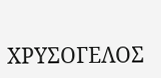ΧΡΥΣΟΓΕΛΟΣ